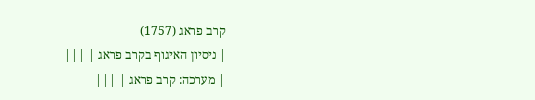קרב פראג (1757)
| ניסיון האיגוף בקרב פראג | |||
| מערכה: קרב פראג | |||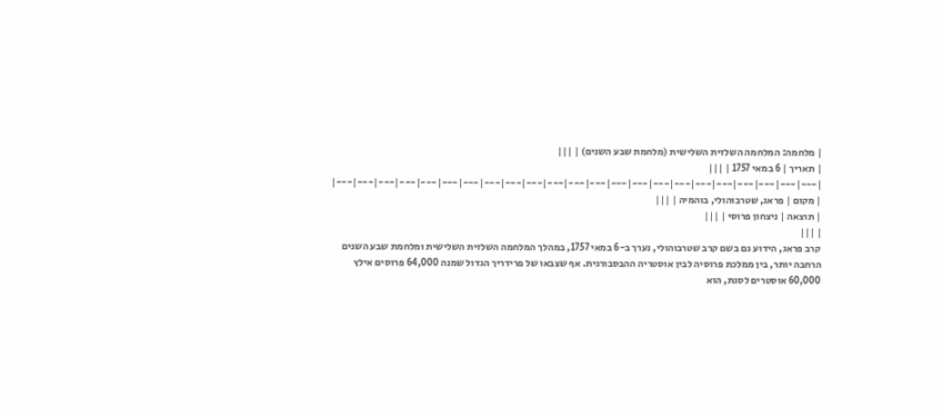| מלחמה: המלחמה השלזית השלישית (מלחמת שבע השנים) | |||
| תאריך | 6 במאי 1757 | |||
|---|---|---|---|---|---|---|---|---|---|---|---|---|---|---|---|---|---|---|---|---|---|---|
| מקום | פראג, שטרבוהולי, בוהמיה | |||
| תוצאה | ניצחון פרוסי | |||
| |||
קרב פראג, הידוע גם בשם קרב שטרבוהולי, נערך ב-6 במאי 1757, במהלך המלחמה השלזית השלישית ומלחמת שבע השנים הרחבה יותר, בין ממלכת פרוסיה לבין אוסטריה ההבסבורגית. אף שצבאו של פרידריך הגדול שמנה 64,000 פרוסים אילץ 60,000 אוסטרים לסגת, הוא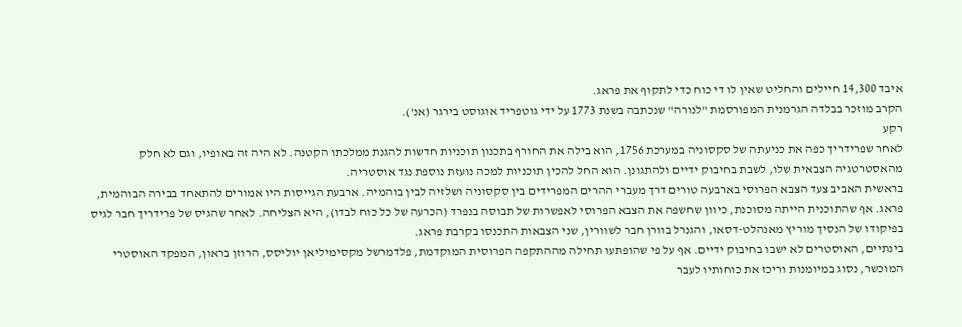איבד 14,300 חיילים והחליט שאין לו די כוח כדי לתקוף את פראג.
הקרב מוזכר בבלדה הגרמנית המפורסמת "לנורה" שנכתבה בשנת 1773 על ידי גוטפריד אוגוסט בירגר (אנ').
רקע
לאחר שפרידריך כפה את כניעתה של סקסוניה במערכת 1756, הוא בילה את החורף בתכנון תוכניות חדשות להגנת ממלכתו הקטנה. לא היה זה באופיו, וגם לא חלק מהאסטרטגיה הצבאית שלו, לשבת בחיבוק ידיים ולהתגונן. הוא החל להכין תוכניות למכה נועזת נוספת נגד אוסטריה.
בראשית האביב צעד הצבא הפרוסי בארבעה טורים דרך מעברי ההרים המפרידים בין סקסוניה ושלזיה לבין בוהמיה. ארבעת הגייסות היו אמורים להתאחד בבירה הבוהמית, פראג. אף שהתוכנית הייתה מסוכנת, כיוון שחשפה את הצבא הפרוסי לאפשרות של תבוסה בנפרד (הכרעה של כל כוח לבדו), היא הצליחה. לאחר שהגיס של פרידריך חבר לגיס בפיקודו של הנסיך מוריץ מאנהלט-דסאו, והגנרל בוורן חבר לשוורין, שני הצבאות התכנסו בקרבת פראג.
בינתיים, האוסטרים לא ישבו בחיבוק ידיים. אף על פי שהופתעו תחילה מההתקפה הפרוסית המוקדמת, פלדמרשל מקסימיליאן יוליסס, הרוזן בראון, המפקד האוסטרי המוכשר, נסוג במיומנות וריכז את כוחותיו לעבר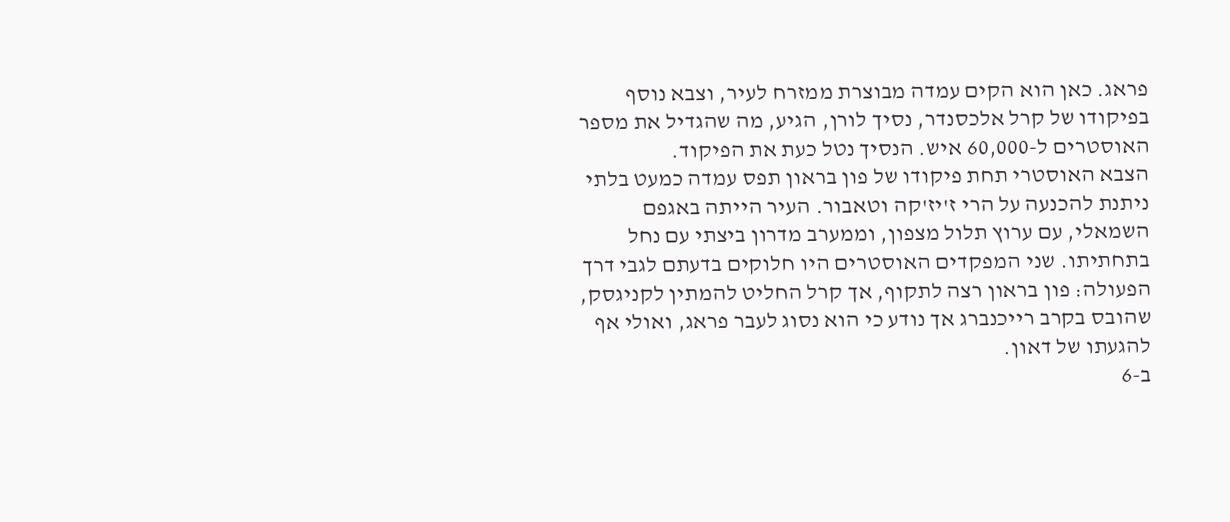פראג. כאן הוא הקים עמדה מבוצרת ממזרח לעיר, וצבא נוסף בפיקודו של קרל אלכסנדר, נסיך לורן, הגיע, מה שהגדיל את מספר האוסטרים ל-60,000 איש. הנסיך נטל כעת את הפיקוד.
הצבא האוסטרי תחת פיקודו של פון בראון תפס עמדה כמעט בלתי ניתנת להכנעה על הרי ז'יז'קה וטאבור. העיר הייתה באגפם השמאלי, עם ערוץ תלול מצפון, וממערב מדרון ביצתי עם נחל בתחתיתו. שני המפקדים האוסטרים היו חלוקים בדעתם לגבי דרך הפעולה: פון בראון רצה לתקוף, אך קרל החליט להמתין לקניגסק, שהובס בקרב רייכנברג אך נודע כי הוא נסוג לעבר פראג, ואולי אף להגעתו של דאון.
ב-6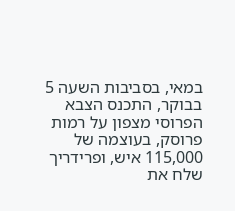במאי, בסביבות השעה 5 בבוקר, התכנס הצבא הפרוסי מצפון על רמות פרוסק, בעוצמה של 115,000 איש, ופרידריך שלח את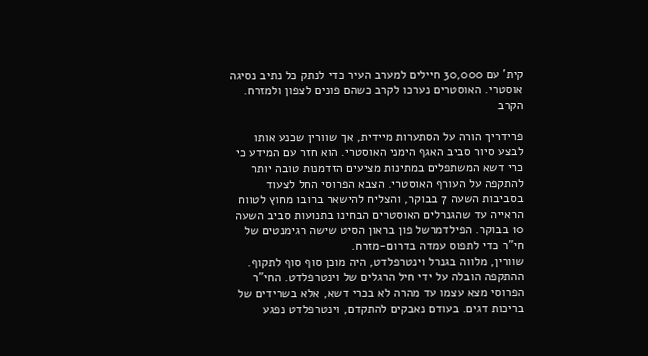קית' עם 30,000 חיילים למערב העיר כדי לנתק כל נתיב נסיגה אוסטרי. האוסטרים נערכו לקרב כשהם פונים לצפון ולמזרח.
הקרב

פרידריך הורה על הסתערות מיידית, אך שוורין שכנע אותו לבצע סיור סביב האגף הימני האוסטרי. הוא חזר עם המידע כי כרי דשא המשתפלים במתינות מציעים הזדמנות טובה יותר להתקפה על העורף האוסטרי. הצבא הפרוסי החל לצעוד בסביבות השעה 7 בבוקר, והצליח להישאר ברובו מחוץ לטווח הראייה עד שהגנרלים האוסטרים הבחינו בתנועות סביב השעה 10 בבוקר. הפילדמרשל פון בראון הסיט שישה רגימנטים של חי"ר כדי לתפוס עמדה בדרום-מזרח.
שוורין, מלווה בגנרל וינטרפלדט, היה מוכן סוף סוף לתקוף. ההתקפה הובלה על ידי חיל הרגלים של וינטרפלדט. החי"ר הפרוסי מצא עצמו עד מהרה לא בכרי דשא, אלא בשרידים של בריכות דגים. בעודם נאבקים להתקדם, וינטרפלדט נפגע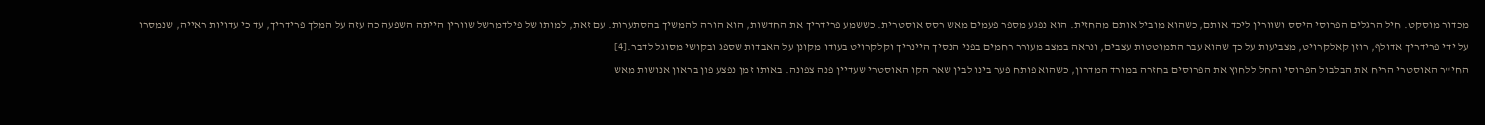מכדור מוסקט. חיל הרגלים הפרוסי היסס ושוורין ליכד אותם, כשהוא מוביל אותם מהחזית. הוא נפגע מספר פעמים מאש רסס אוסטרית. כששמע פרידריך את החדשות, הוא הורה להמשיך בהסתערות. עם זאת, למותו של פילדמרשל שוורין הייתה השפעה כה עזה על המלך פרידריך, עד כי עדויות ראייה, שנמסרו על ידי פרידריך אדולף, רוזן קאלקרויט, מצביעות על כך שהוא עבר התמוטטות עצבים, ונראה במצב מעורר רחמים בפני הנסיך היינריך וקלקרויט בעודו מקונן על האבדות שספג ובקושי מסוגל לדבר.[4]
החי"ר האוסטרי הריח את הבלבול הפרוסי והחל ללחוץ את הפרוסים בחזרה במורד המדרון, כשהוא פותח פער בינו לבין שאר הקו האוסטרי שעדיין פנה צפונה. באותו זמן נפצע פון בראון אנושות מאש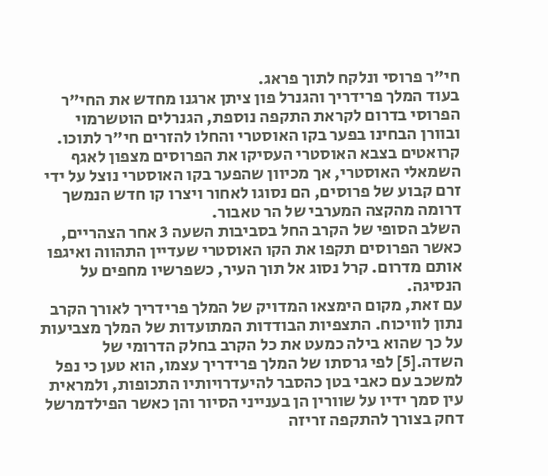חי"ר פרוסי ונלקח לתוך פראג.
בעוד המלך פרידריך והגנרל פון ציתן ארגנו מחדש את החי"ר הפרוסי בדרום לקראת התקפה נוספת, הגנרלים הוטשרמוי ובוורן הבחינו בפער בקו האוסטרי והחלו להזרים חי"ר לתוכו. קרואטים בצבא האוסטרי העסיקו את הפרוסים מצפון לאגף השמאלי האוסטרי, אך מכיוון שהפער בקו האוסטרי נוצל על ידי זרם קבוע של פרוסים, הם נסוגו לאחור ויצרו קו חדש הנמשך דרומה מהקצה המערבי של הר טאבור.
השלב הסופי של הקרב החל בסביבות השעה 3 אחר הצהריים, כאשר הפרוסים תקפו את הקו האוסטרי שעדיין התהווה ואיגפו אותם מדרום. קרל נסוג אל תוך העיר, כשפרשיו מחפים על הנסיגה.
עם זאת, מקום הימצאו המדויק של המלך פרידריך לאורך הקרב נתון לוויכוח. התצפיות הבודדות המתועדות של המלך מצביעות על כך שהוא בילה כמעט את כל הקרב בחלק הדרומי של השדה.[5] לפי גרסתו של המלך פרידריך עצמו, הוא טען כי נפל למשכב עם כאבי בטן כהסבר להיעדרויותיו התכופות, ולמראית עין סמך ידיו על שוורין הן בענייני הסיור והן כאשר הפילדמרשל דחק בצורך להתקפה זריזה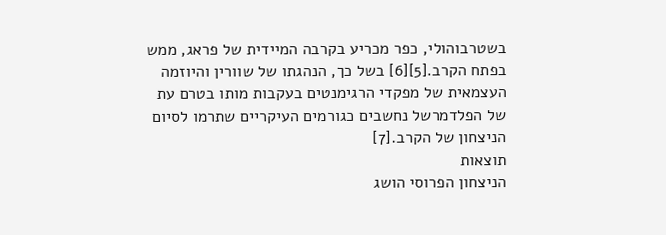בשטרבוהולי, כפר מכריע בקרבה המיידית של פראג, ממש בפתח הקרב.[5][6] בשל כך, הנהגתו של שוורין והיוזמה העצמאית של מפקדי הרגימנטים בעקבות מותו בטרם עת של הפלדמרשל נחשבים כגורמים העיקריים שתרמו לסיום הניצחון של הקרב.[7]
תוצאות
הניצחון הפרוסי הושג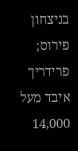בניצחון פירוס; פרידריך איבד מעל 14,000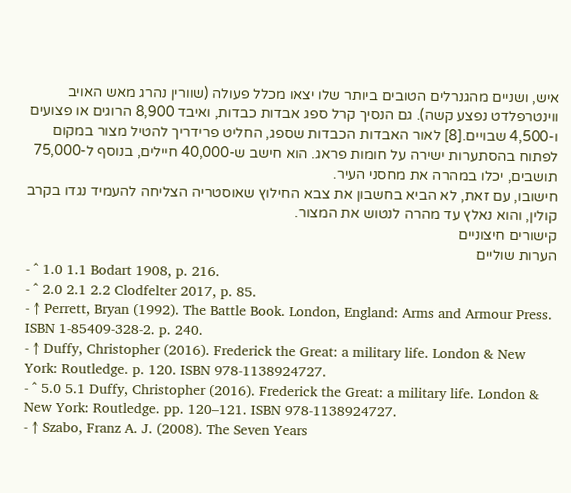איש, ושניים מהגנרלים הטובים ביותר שלו יצאו מכלל פעולה (שוורין נהרג מאש האויב ווינטרפלדט נפצע קשה). גם הנסיך קרל ספג אבדות כבדות, ואיבד 8,900 הרוגים או פצועים ו-4,500 שבויים.[8] לאור האבדות הכבדות שספג, החליט פרידריך להטיל מצור במקום לפתוח בהסתערות ישירה על חומות פראג. הוא חישב ש-40,000 חיילים, בנוסף ל-75,000 תושבים, יכלו במהרה את מחסני העיר.
חישובו, עם זאת, לא הביא בחשבון את צבא החילוץ שאוסטריה הצליחה להעמיד נגדו בקרב קולין, והוא נאלץ עד מהרה לנטוש את המצור.
קישורים חיצוניים
הערות שוליים
- ^ 1.0 1.1 Bodart 1908, p. 216.
- ^ 2.0 2.1 2.2 Clodfelter 2017, p. 85.
- ↑ Perrett, Bryan (1992). The Battle Book. London, England: Arms and Armour Press. ISBN 1-85409-328-2. p. 240.
- ↑ Duffy, Christopher (2016). Frederick the Great: a military life. London & New York: Routledge. p. 120. ISBN 978-1138924727.
- ^ 5.0 5.1 Duffy, Christopher (2016). Frederick the Great: a military life. London & New York: Routledge. pp. 120–121. ISBN 978-1138924727.
- ↑ Szabo, Franz A. J. (2008). The Seven Years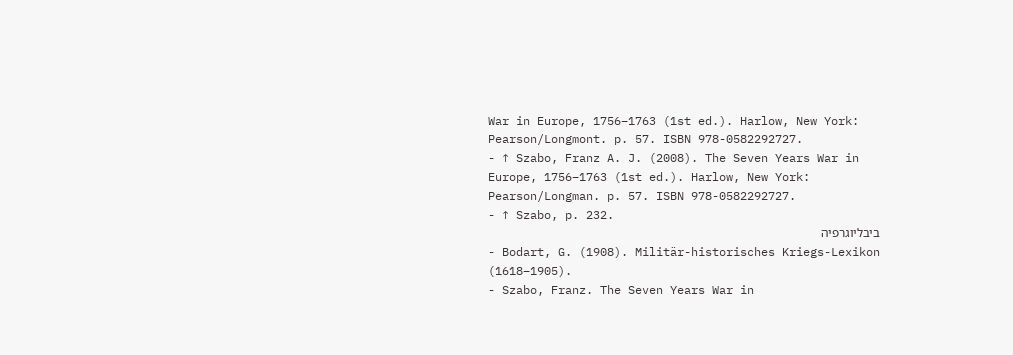War in Europe, 1756–1763 (1st ed.). Harlow, New York: Pearson/Longmont. p. 57. ISBN 978-0582292727.
- ↑ Szabo, Franz A. J. (2008). The Seven Years War in Europe, 1756–1763 (1st ed.). Harlow, New York: Pearson/Longman. p. 57. ISBN 978-0582292727.
- ↑ Szabo, p. 232.
ביבליוגרפיה
- Bodart, G. (1908). Militär-historisches Kriegs-Lexikon (1618–1905).
- Szabo, Franz. The Seven Years War in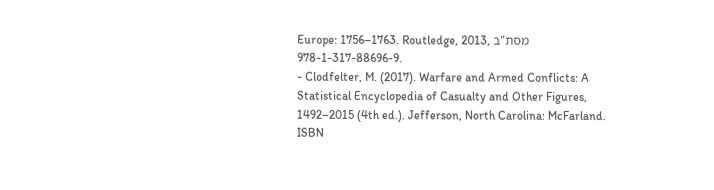Europe: 1756–1763. Routledge, 2013, מסת"ב 978-1-317-88696-9.
- Clodfelter, M. (2017). Warfare and Armed Conflicts: A Statistical Encyclopedia of Casualty and Other Figures, 1492–2015 (4th ed.). Jefferson, North Carolina: McFarland. ISBN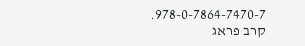978-0-7864-7470-7.
קרב פראג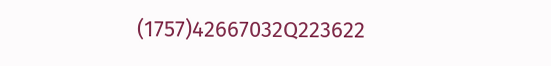(1757)42667032Q223622